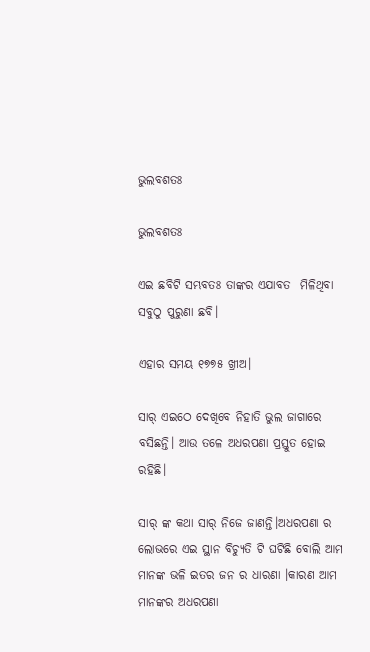ଭୁଲବଶତଃ

ଭୁଲବଶତଃ

ଏଇ ଛବିଟି ସମ୍ଭବତଃ ତାଙ୍କର ଏଯାବତ  ମିଳିଥିବା ସବୁଠୁ ପୁରୁଣା ଛବି।

ଏହାର ସମୟ ୧୭୭୫ ଖ୍ରୀଅ।

ସାର୍ ଏଇଠେ ଦେଖିବେ ନିହାତି ଭୁଲ ଜାଗାରେ ବସିଛନ୍ତି। ଆଉ ତଳେ ଅଧରପଣା ପ୍ରସ୍ତୁତ ହୋଇ ରହିଛି।

ସାର୍ ଙ୍କ କଥା ସାର୍ ନିଜେ ଜାଣନ୍ତି।ଅଧରପଣା ର ଲୋଭରେ ଏଇ ସ୍ଥାନ ବିଚ୍ୟୁତି ଟି ଘଟିଛି ବୋଲି ଆମ ମାନଙ୍କ ଭଳି ଇତର ଜନ ର ଧାରଣା ।କାରଣ ଆମ ମାନଙ୍କର ଅଧରପଣା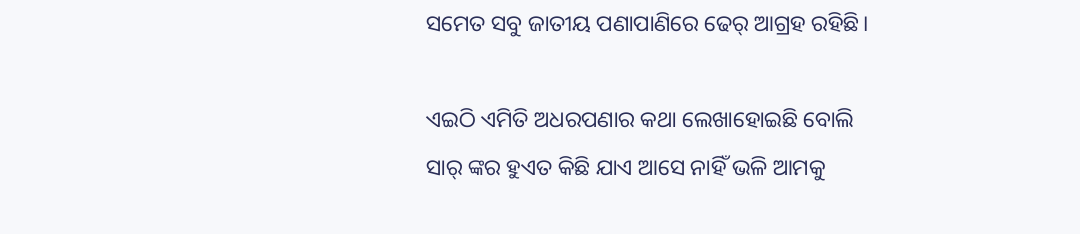ସମେତ ସବୁ ଜାତୀୟ ପଣାପାଣିରେ ଢେର୍ ଆଗ୍ରହ ରହିଛି।

ଏଇଠି ଏମିତି ଅଧରପଣାର କଥା ଲେଖାହୋଇଛି ବୋଲି ସାର୍ ଙ୍କର ହୁଏତ କିଛି ଯାଏ ଆସେ ନାହିଁ ଭଳି ଆମକୁ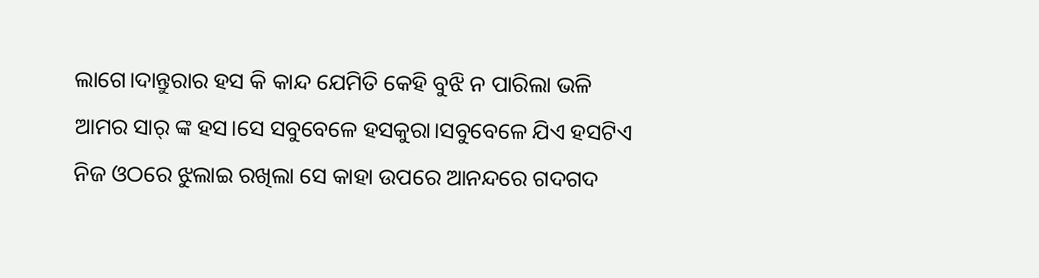ଲାଗେ।ଦାନ୍ତୁରାର ହସ କି କାନ୍ଦ ଯେମିତି କେହି ବୁଝି ନ ପାରିଲା ଭଳି ଆମର ସାର୍ ଙ୍କ ହସ।ସେ ସବୁବେଳେ ହସକୁରା।ସବୁବେଳେ ଯିଏ ହସଟିଏ ନିଜ ଓଠରେ ଝୁଲାଇ ରଖିଲା ସେ କାହା ଉପରେ ଆନନ୍ଦରେ ଗଦଗଦ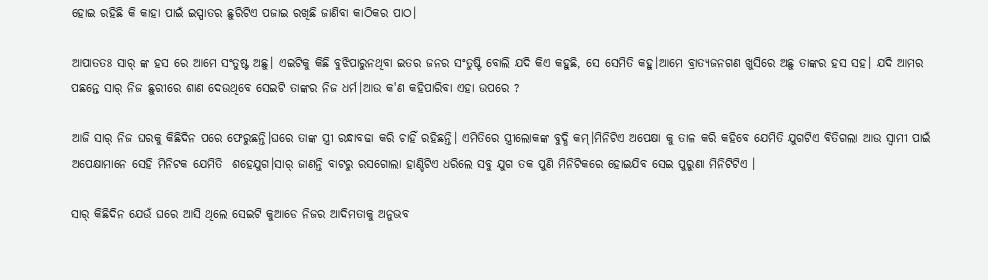ହୋଇ ରହିଛି କି କାହା ପାଇଁ ଇସ୍ପାତର ଛୁରିଟିଏ ପଜାଇ ରଖିଛି ଜାଣିବା କାଠିକର ପାଠ।

ଆପାତତଃ ସାର୍ ଙ୍କ ହସ ରେ ଆମେ ସଂତୁଷ୍ଟ ଅଛୁ। ଏଇଟିକୁ କିଛି ବୁଝିପାରୁନଥିବା ଇତର ଜନର ସଂତୁଷ୍ଟି ବୋଲି ଯଦି କିଏ କହୁଛି, ସେ ସେମିତି କହୁ।ଆମେ ବ୍ରାତ୍ୟଜନଗଣ ଖୁସିରେ ଅଛୁ ତାଙ୍କର ହସ ସହ। ଯଦି ଆମର ପଛନ୍ତେ ସାର୍ ନିଜ ଛୁରୀରେ ଶାଣ ଦେଉଥିବେ ସେଇଟି ତାଙ୍କର ନିଜ ଧର୍ମ।ଆଉ କ'ଣ କହିପାରିବା ଏହା ଉପରେ ?

ଆଜି ସାର୍ ନିଜ ଘରକୁ କିଛିଦିନ ପରେ ଫେରୁଛନ୍ତି।ଘରେ ତାଙ୍କ ସ୍ତ୍ରୀ ରନ୍ଧାବଢା କରି ଚାହିଁ ରହିଛନ୍ତି। ଏମିତିରେ ସ୍ତ୍ରୀଲୋକଙ୍କ ବୁଦ୍ଧି କମ୍।ମିନିଟିଏ ଅପେକ୍ଷା କୁ ତାଳ କରି କହିବେ ଯେମିତି ଯୁଗଟିଏ ବିତିଗଲା ଆଉ ସ୍ୱାମୀ ପାଇଁ ଅପେକ୍ଷାମାନେ ସେହି ମିନିଟକ ଯେମିତି  ଶହେଯୁଗ।ସାର୍ ଜାଣନ୍ତି ବାଟରୁ ରସଗୋଲା ହାଣ୍ଡିଟିଏ ଧରିଲେ ସବୁ ଯୁଗ ତକ ପୁଣି ମିନିଟିକରେ ହୋଇଯିବ ସେଇ ପୁରୁଣା ମିନିଟିଟିଏ ।

ସାର୍ କିଛିଦିନ ଯେଉଁ ଘରେ ଆସି ଥିଲେ ସେଇଟି କୁଆଡେ ନିଜର ଆଦିମତାକୁ ଅନୁଭବ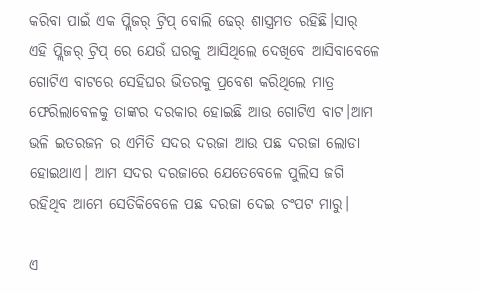କରିବା ପାଇଁ ଏକ ପ୍ଲିଜର୍ ଟ୍ରିପ୍ ବୋଲି ଢେର୍ ଶାସ୍ତ୍ରମତ ରହିଛି।ସାର୍ ଏହି ପ୍ଲିଜର୍ ଟ୍ରିପ୍ ରେ ଯେଉଁ ଘରକୁ ଆସିଥିଲେ ଦେଖିବେ ଆସିବାବେଳେ ଗୋଟିଏ ବାଟରେ ସେହିଘର ଭିତରକୁ ପ୍ରବେଶ କରିଥିଲେ ମାତ୍ର ଫେରିଲାବେଳକୁ ତାଙ୍କର ଦରକାର ହୋଇଛି ଆଉ ଗୋଟିଏ ବାଟ।ଆମ ଭଳି ଇତରଜନ ର ଏମିତି ସଦର ଦରଜା ଆଉ ପଛ ଦରଜା ଲୋଡା ହୋଇଥାଏ। ଆମ ସଦର ଦରଜାରେ ଯେତେବେଳେ ପୁଲିସ ଜଗି ରହିଥିବ ଆମେ ସେତିକିବେଳେ ପଛ ଦରଜା ଦେଇ ଚଂପଟ ମାରୁ।

ଏ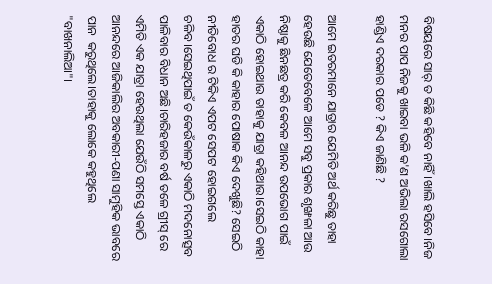ବିଷୟରେ ସାର୍ ତ କିଛି କହିବେ ନାହିଁ।ଖାଲି ହସିବେ।ନିଜ ମନର ପାପ ନିଜକୁ ଖାଇବା ଭଳି କ'ଣ ଅଭିଲା ରସଗୋଲା ହାଣ୍ଡିଏ ଦରକାର ପଡେ ? କିଏ ଜାଣିଛି ?

ଆମେ ଇତରମାନେ ଯାତ୍ରାର ଯେମିତି ଅର୍ଥ କରିଛୁ ତାହା ହେଉଛି ଯେତେବେଳେ ଆମେ ସବୁ ପ୍ରକାର ଶୃଙ୍ଖଳା ଆଉ ନିଷ୍ଠାକୁ ଛିନଛତ୍ର କରି କେବଳ ଆନନ୍ଦ ଉପଭୋଗ ପାଇଁ ଏକାଠି ହୋଇଥାଉ ତାହାକୁ ଯାତ୍ରା କହିଥାଉ।ସେଇଠି କାହା ହାତର ଘଡି କି କାହାର ପୋଷାକ କିଏ ଦେଖୁଛି? ସେଇଠି ନୀତିବୋଧ ର ଟିକିଏ ଏପଟ ସେପଟ ହୋଇଗଲେ ଚଳିବ।ସେଇଥିପାଇଁ ତ କେଉଁକାଳରୁ ଏକାଠି ମଦନୋତ୍ସବ ପାଳିବାର ବିଧାନ ଅଛି।ଚାରିହଜାର ବର୍ଷ ତଳେ ଗ୍ରୀସ୍ ରେ ଏମିତି ଏକ ଯାତ୍ରା ହେଉଥିଲା ଯେଉଁଠି ସମସ୍ତେ ଏକାଠି ଆନନ୍ଦରେ ଆଜିକାଲିର ଅବକାରୀ-ପଣା ସାମୁହିକ ଭାବରେ ପାନ  କରୁଥିଲେ।ତାହାକୁ ଲୋକେ କହୁଥିଲେ "ବାଖନାଲିଆ"।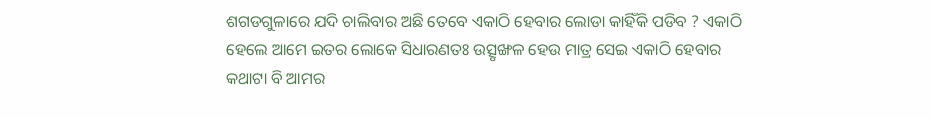ଶଗଡଗୁଳାରେ ଯଦି ଚାଲିବାର ଅଛି ତେବେ ଏକାଠି ହେବାର ଲୋଡା କାହିଁକି ପଡିବ ? ଏକାଠି ହେଲେ ଆମେ ଇତର ଲୋକେ ସିଧାରଣତଃ ଉତ୍ସୃଙ୍ଖଳ ହେଉ ମାତ୍ର ସେଇ ଏକାଠି ହେବାର କଥାଟା ବି ଆମର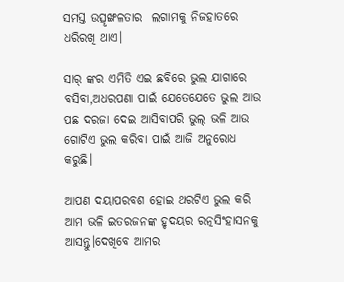ସମସ୍ତ ଉତ୍ସୃଙ୍ଖଳତାର  ଲଗାମକୁ ନିଜହାତରେ ଧରିରଖି ଥାଏ।

ସାର୍ ଙ୍କର ଏମିତି ଏଇ ଛବିରେ ଭୁଲ ଯାଗାରେ ବସିବା,ଅଧରପଣା ପାଇଁ ଯେତେଯେତେ ଭୁଲ ଆଉ ପଛ ଦରଜା ଦେଇ ଆସିବାପରି ଭୁଲ୍ ଭଳି ଆଉ ଗୋଟିଏ ଭୁଲ କରିବା ପାଇଁ ଆଜି ଅନୁରୋଧ କରୁଛି।

ଆପଣ ଦୟାପରବଶ ହୋଇ ଥରଟିଏ ଭୁଲ କରି ଆମ ଭଳି ଇତରଜନଙ୍କ ହୃଦୟର ରତ୍ନସିଂହାସନକୁ ଆସନ୍ତୁ।ଦେଖିବେ ଆମର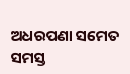ଅଧରପଣା ସମେତ ସମସ୍ତ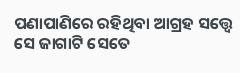ପଣାପାଣିରେ ରହିଥିବା ଆଗ୍ରହ ସତ୍ତ୍ୱେ ସେ ଜାଗାଟି ସେତେ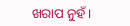ଖରାପ ନୁହଁ।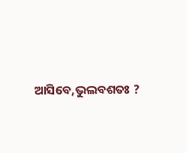ଆସିବେ,ଭୁଲବଶତଃ ?